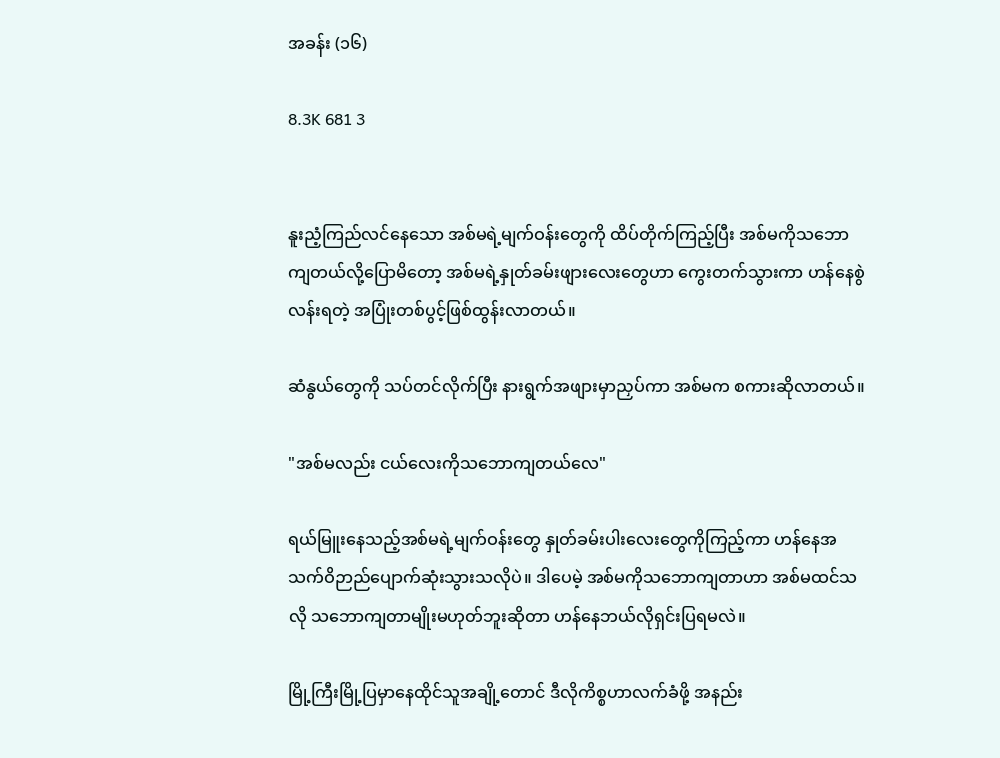အခန်း (၁၆)

8.3K 681 3


နူးညံ့ကြည်လင်နေသော အစ်မရဲ့မျက်ဝန်းတွေကို ထိပ်တိုက်ကြည့်ပြီး အစ်မကိုသဘောကျတယ်လို့ပြောမိတော့ အစ်မရဲ့နှုတ်ခမ်းဖျားလေးတွေဟာ ကွေးတက်သွားကာ ဟန်နေစွဲလန်းရတဲ့ အပြုံးတစ်ပွင့်ဖြစ်ထွန်းလာတယ်။

ဆံနွယ်တွေကို သပ်တင်လိုက်ပြီး နားရွက်အဖျားမှာညှပ်ကာ အစ်မက စကားဆိုလာတယ်။

"အစ်မလည်း ငယ်လေးကိုသဘောကျတယ်လေ"

ရယ်မြူးနေသည့်အစ်မရဲ့မျက်ဝန်းတွေ နှုတ်ခမ်းပါးလေးတွေကိုကြည့်ကာ ဟန်နေအသက်ဝိဉာည်ပျောက်ဆုံးသွားသလိုပဲ။ ဒါပေမဲ့ အစ်မကိုသဘောကျတာဟာ အစ်မထင်သလို သဘောကျတာမျိုးမဟုတ်ဘူးဆိုတာ ဟန်နေဘယ်လိုရှင်းပြရမလဲ။

မြို့ကြီးမြို့ပြမှာနေထိုင်သူအချို့တောင် ဒီလိုကိစ္စဟာလက်ခံဖို့ အနည်း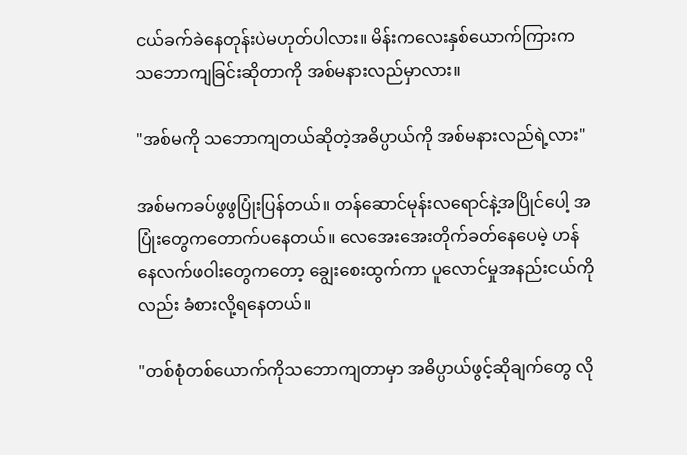ငယ်ခက်ခဲနေတုန်းပဲမဟုတ်ပါလား။ မိန်းကလေးနှစ်ယောက်ကြားက သဘောကျခြင်းဆိုတာကို အစ်မနားလည်မှာလား။

"အစ်မကို သဘောကျတယ်ဆိုတဲ့အဓိပ္ပာယ်ကို အစ်မနားလည်ရဲ့လား"

အစ်မကခပ်ဖွဖွပြုံးပြန်တယ်။ တန်ဆောင်မုန်းလရောင်နဲ့အပြိုင်ပေါ့ အပြုံးတွေကတောက်ပနေတယ်။ လေအေးအေးတိုက်ခတ်နေပေမဲ့ ဟန်နေလက်ဖဝါးတွေကတော့ ချွေးစေးထွက်ကာ ပူလောင်မှုအနည်းငယ်ကိုလည်း ခံစားလို့ရနေတယ်။

"တစ်စုံတစ်ယောက်ကိုသဘောကျတာမှာ အဓိပ္ပာယ်ဖွင့်ဆိုချက်တွေ လို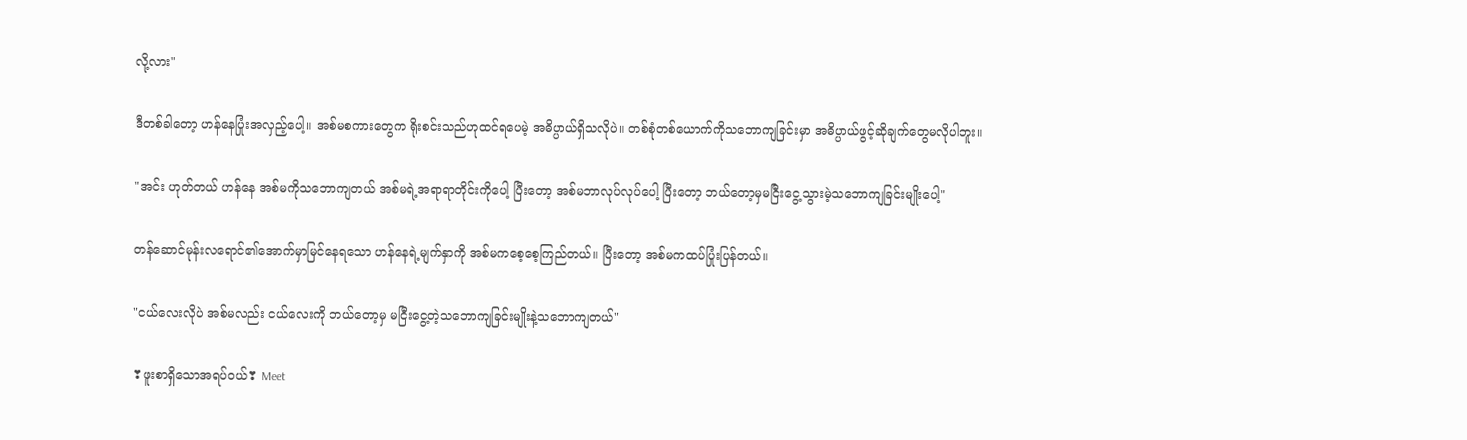လို့လား"

ဒီတစ်ခါတော့ ဟန်နေပြုံးအလှည့်ပေါ့။ အစ်မစကားတွေက ရိုးစင်းသည်ဟုထင်ရပေမဲ့ အဓိပ္ပာယ်ရှိသလိုပဲ။ တစ်စုံတစ်ယောက်ကိုသဘောကျခြင်းမှာ အဓိပ္ပာယ်ဖွင့်ဆိုချက်တွေမလိုပါဘူး။

"အင်း ဟုတ်တယ် ဟန်နေ အစ်မကိုသဘောကျတယ် အစ်မရဲ့အရာရာတိုင်းကိုပေါ့ ပြီးတော့ အစ်မဘာလုပ်လုပ်ပေါ့ ပြီးတော့ ဘယ်တော့မှမငြီးငွေ့သွားမဲ့သဘောကျခြင်းမျိုးပေါ့"

တန်ဆောင်မုန်းလရောင်၏အောက်မှာမြင်နေရသော ဟန်နေရဲ့မျက်နှာကို အစ်မကစေ့စေ့ကြည်တယ်။ ပြီးတော့ အစ်မကထပ်ပြုံးပြန်တယ်။

"ငယ်လေးလိုပဲ အစ်မလည်း ငယ်လေးကို ဘယ်တော့မှ မငြီးငွေ့တဲ့သဘောကျခြင်းမျိုးနဲ့သဘောကျတယ်"

❣ဖူးစာရှိသောအရပ်ဝယ်❣ Meet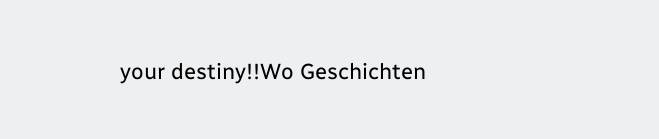your destiny!!Wo Geschichten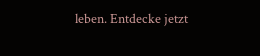leben. Entdecke jetzt